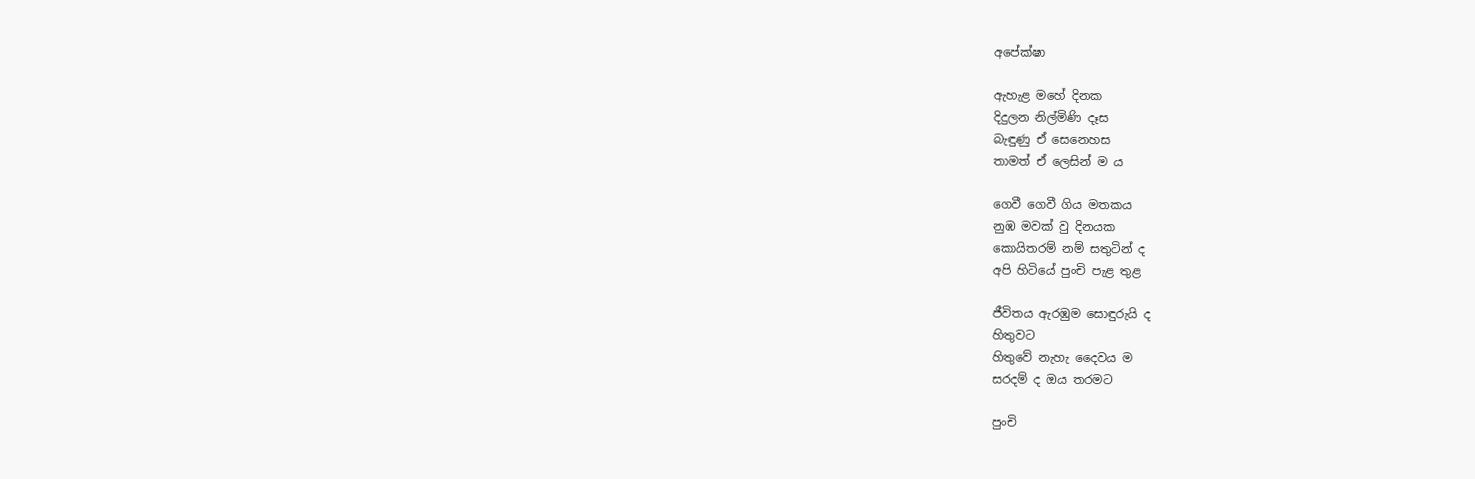අපේක්ෂා

ඇහැළ මහේ දිනක
දිදුලන නිල්මිණි දෑස
බැඳුණු ඒ සෙනෙහස
තාමත් ඒ ලෙසින් ම ය

ගෙවී ගෙවී ගිය මතකය
නුඹ මවක් වු දිනයක
කොයිතරම් නම් සතුටින් ද
අපි හිටියේ පුංචි පැළ තුළ

ජීවිතය ඇරඹුම සොඳුරුයි ද
හිතුවට
හිතුවේ නැහැ දෛවය ම
සරදම් ද ඔය තරමට

පුංචි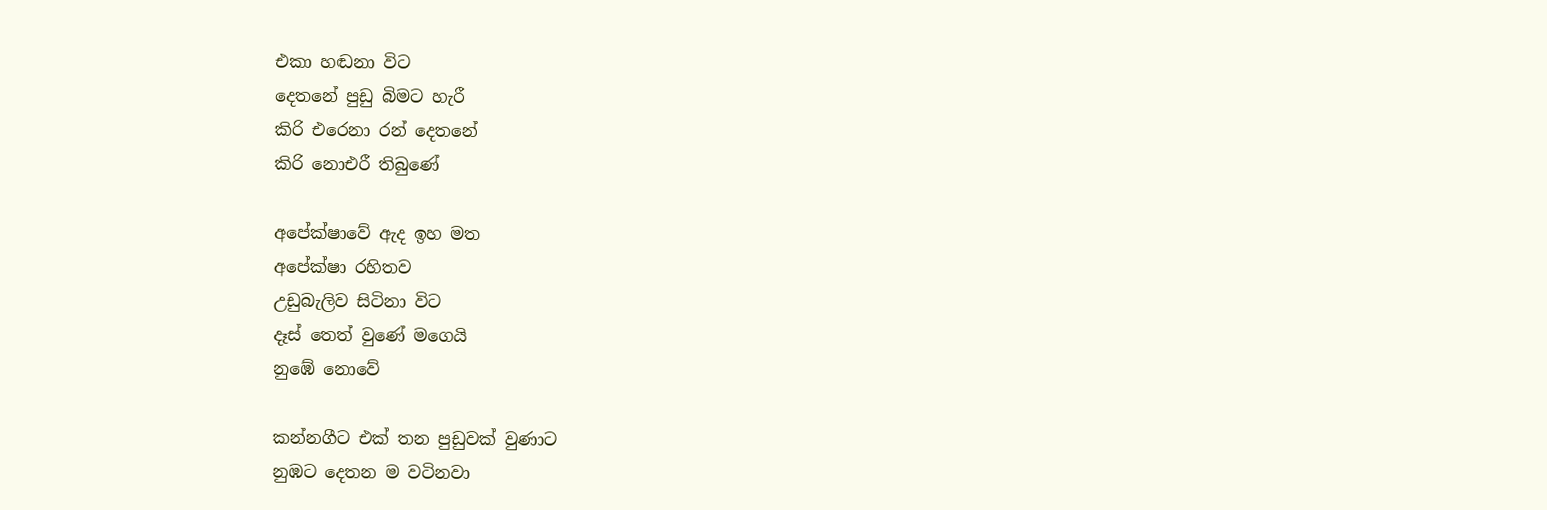එකා හඬනා විට
දෙතනේ පුඩු බිමට හැරී
කිරි එරෙනා රන් දෙතනේ
කිරි නොඑරී තිබුණේ

අපේක්ෂාවේ ඇද ඉහ මත
අපේක්ෂා රහිතව
උඩුබැලිව සිටිනා විට
දෑස් තෙත් වුණේ මගෙයි
නුඹේ නොවේ

කන්නගීට එක් තන පුඩුවක් වුණාට
නුඹට දෙතන ම වටිනවා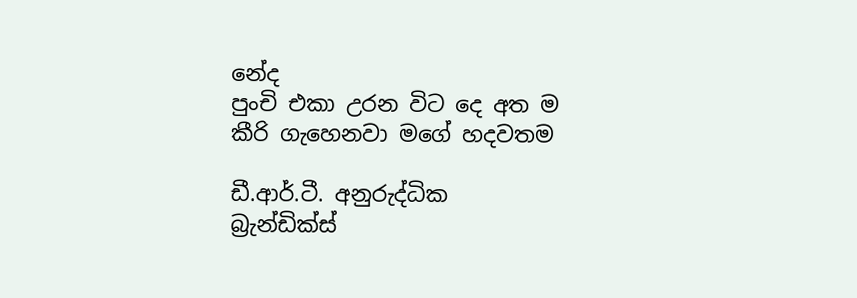නේද
පුංචි එකා උරන විට දෙ අත ම
කීරි ගැහෙනවා මගේ හදවතම

ඩී.ආර්.ටී. අනුරුද්ධික
බ්‍රැන්ඩික්ස්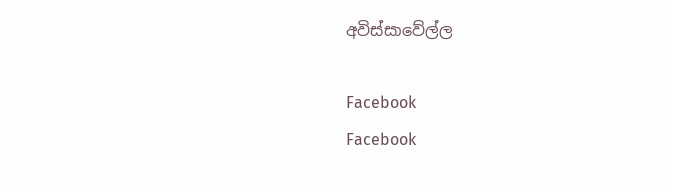අවිස්සාවේල්ල

Facebook
Facebook